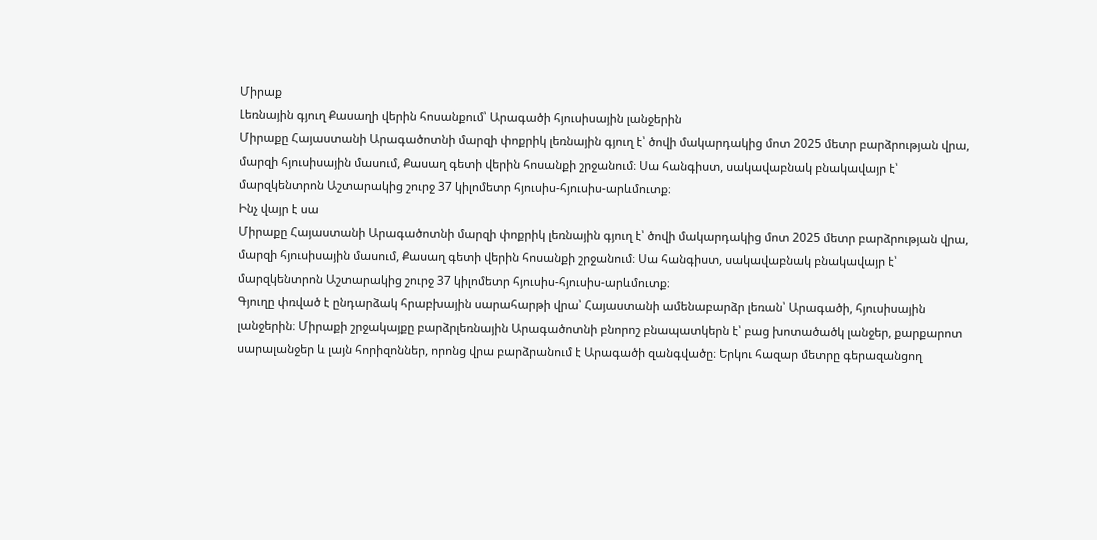Միրաք
Լեռնային գյուղ Քասաղի վերին հոսանքում՝ Արագածի հյուսիսային լանջերին
Միրաքը Հայաստանի Արագածոտնի մարզի փոքրիկ լեռնային գյուղ է՝ ծովի մակարդակից մոտ 2025 մետր բարձրության վրա, մարզի հյուսիսային մասում, Քասաղ գետի վերին հոսանքի շրջանում։ Սա հանգիստ, սակավաբնակ բնակավայր է՝ մարզկենտրոն Աշտարակից շուրջ 37 կիլոմետր հյուսիս-հյուսիս-արևմուտք։
Ինչ վայր է սա
Միրաքը Հայաստանի Արագածոտնի մարզի փոքրիկ լեռնային գյուղ է՝ ծովի մակարդակից մոտ 2025 մետր բարձրության վրա, մարզի հյուսիսային մասում, Քասաղ գետի վերին հոսանքի շրջանում։ Սա հանգիստ, սակավաբնակ բնակավայր է՝ մարզկենտրոն Աշտարակից շուրջ 37 կիլոմետր հյուսիս-հյուսիս-արևմուտք։
Գյուղը փռված է ընդարձակ հրաբխային սարահարթի վրա՝ Հայաստանի ամենաբարձր լեռան՝ Արագածի, հյուսիսային լանջերին։ Միրաքի շրջակայքը բարձրլեռնային Արագածոտնի բնորոշ բնապատկերն է՝ բաց խոտածածկ լանջեր, քարքարոտ սարալանջեր և լայն հորիզոններ, որոնց վրա բարձրանում է Արագածի զանգվածը։ Երկու հազար մետրը գերազանցող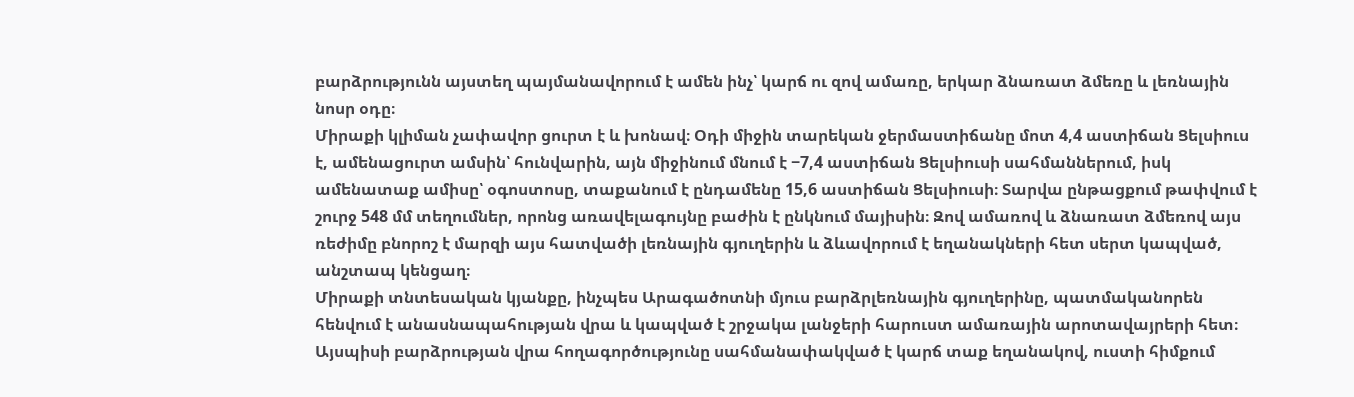բարձրությունն այստեղ պայմանավորում է ամեն ինչ՝ կարճ ու զով ամառը, երկար ձնառատ ձմեռը և լեռնային նոսր օդը։
Միրաքի կլիման չափավոր ցուրտ է և խոնավ։ Օդի միջին տարեկան ջերմաստիճանը մոտ 4,4 աստիճան Ցելսիուս է, ամենացուրտ ամսին՝ հունվարին, այն միջինում մնում է −7,4 աստիճան Ցելսիուսի սահմաններում, իսկ ամենատաք ամիսը՝ օգոստոսը, տաքանում է ընդամենը 15,6 աստիճան Ցելսիուսի։ Տարվա ընթացքում թափվում է շուրջ 548 մմ տեղումներ, որոնց առավելագույնը բաժին է ընկնում մայիսին։ Զով ամառով և ձնառատ ձմեռով այս ռեժիմը բնորոշ է մարզի այս հատվածի լեռնային գյուղերին և ձևավորում է եղանակների հետ սերտ կապված, անշտապ կենցաղ։
Միրաքի տնտեսական կյանքը, ինչպես Արագածոտնի մյուս բարձրլեռնային գյուղերինը, պատմականորեն հենվում է անասնապահության վրա և կապված է շրջակա լանջերի հարուստ ամառային արոտավայրերի հետ։ Այսպիսի բարձրության վրա հողագործությունը սահմանափակված է կարճ տաք եղանակով, ուստի հիմքում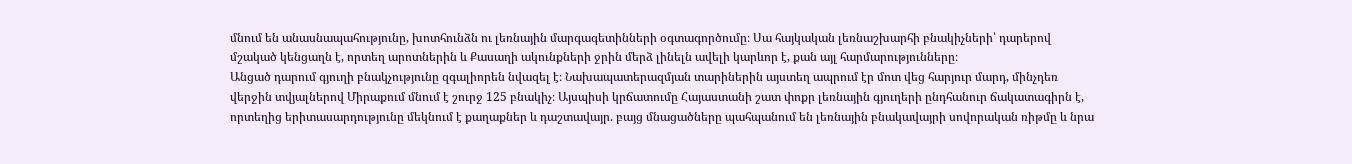մնում են անասնապահությունը, խոտհունձն ու լեռնային մարգագետինների օգտագործումը։ Սա հայկական լեռնաշխարհի բնակիչների՝ դարերով մշակած կենցաղն է, որտեղ արոտներին և Քասաղի ակունքների ջրին մերձ լինելն ավելի կարևոր է, քան այլ հարմարությունները։
Անցած դարում գյուղի բնակչությունը զգալիորեն նվազել է։ Նախապատերազմյան տարիներին այստեղ ապրում էր մոտ վեց հարյուր մարդ, մինչդեռ վերջին տվյալներով Միրաքում մնում է շուրջ 125 բնակիչ։ Այսպիսի կրճատումը Հայաստանի շատ փոքր լեռնային գյուղերի ընդհանուր ճակատագիրն է, որտեղից երիտասարդությունը մեկնում է քաղաքներ և դաշտավայր. բայց մնացածները պահպանում են լեռնային բնակավայրի սովորական ռիթմը և նրա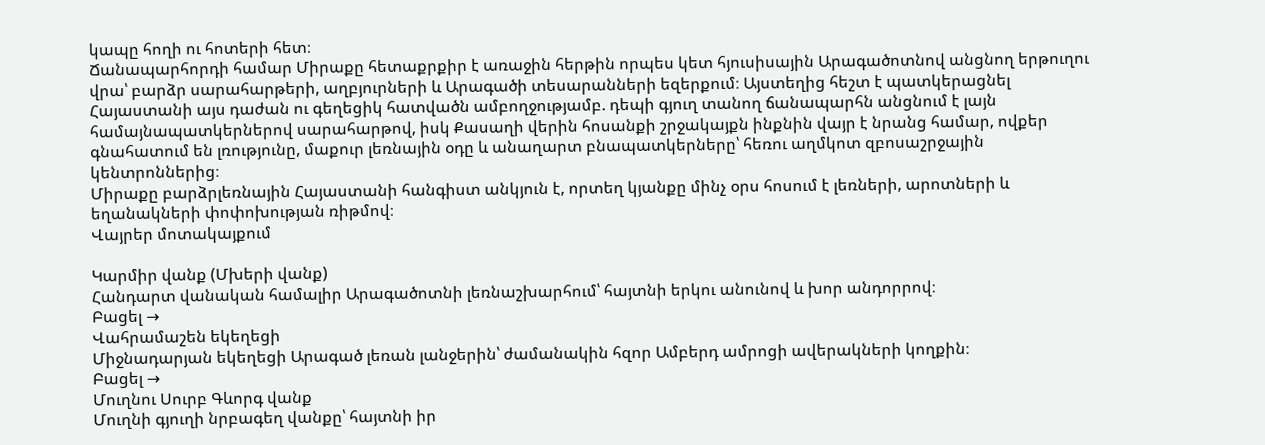կապը հողի ու հոտերի հետ։
Ճանապարհորդի համար Միրաքը հետաքրքիր է առաջին հերթին որպես կետ հյուսիսային Արագածոտնով անցնող երթուղու վրա՝ բարձր սարահարթերի, աղբյուրների և Արագածի տեսարանների եզերքում։ Այստեղից հեշտ է պատկերացնել Հայաստանի այս դաժան ու գեղեցիկ հատվածն ամբողջությամբ. դեպի գյուղ տանող ճանապարհն անցնում է լայն համայնապատկերներով սարահարթով, իսկ Քասաղի վերին հոսանքի շրջակայքն ինքնին վայր է նրանց համար, ովքեր գնահատում են լռությունը, մաքուր լեռնային օդը և անաղարտ բնապատկերները՝ հեռու աղմկոտ զբոսաշրջային կենտրոններից։
Միրաքը բարձրլեռնային Հայաստանի հանգիստ անկյուն է, որտեղ կյանքը մինչ օրս հոսում է լեռների, արոտների և եղանակների փոփոխության ռիթմով։
Վայրեր մոտակայքում

Կարմիր վանք (Մխերի վանք)
Հանդարտ վանական համալիր Արագածոտնի լեռնաշխարհում՝ հայտնի երկու անունով և խոր անդորրով։
Բացել →
Վահրամաշեն եկեղեցի
Միջնադարյան եկեղեցի Արագած լեռան լանջերին՝ ժամանակին հզոր Ամբերդ ամրոցի ավերակների կողքին։
Բացել →
Մուղնու Սուրբ Գևորգ վանք
Մուղնի գյուղի նրբագեղ վանքը՝ հայտնի իր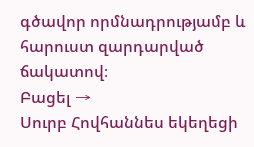գծավոր որմնադրությամբ և հարուստ զարդարված ճակատով։
Բացել →
Սուրբ Հովհաննես եկեղեցի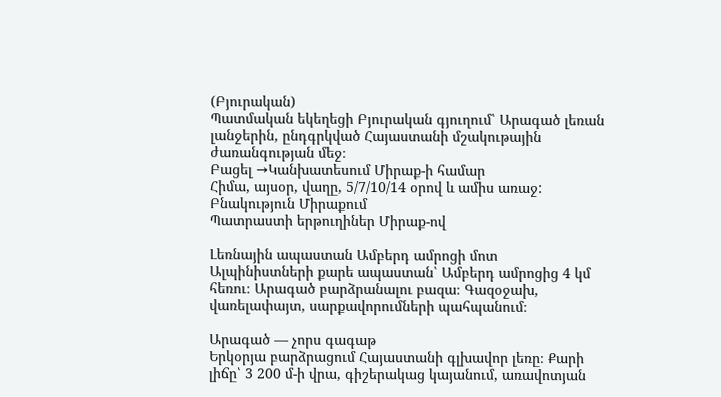(Բյուրական)
Պատմական եկեղեցի Բյուրական գյուղում՝ Արագած լեռան լանջերին, ընդգրկված Հայաստանի մշակութային ժառանգության մեջ։
Բացել →Կանխատեսում Միրաք-ի համար
Հիմա, այսօր, վաղը, 5/7/10/14 օրով և ամիս առաջ:
Բնակություն Միրաքում
Պատրաստի երթուղիներ Միրաք-ով

Լեռնային ապաստան Ամբերդ ամրոցի մոտ
Ալպինիստների քարե ապաստան՝ Ամբերդ ամրոցից 4 կմ հեռու։ Արագած բարձրանալու բազա։ Գազօջախ, վառելափայտ, սարքավորումների պահպանում։

Արագած — չորս գագաթ
Երկօրյա բարձրացում Հայաստանի գլխավոր լեռը։ Քարի լիճը՝ 3 200 մ-ի վրա, գիշերակաց կայանում, առավոտյան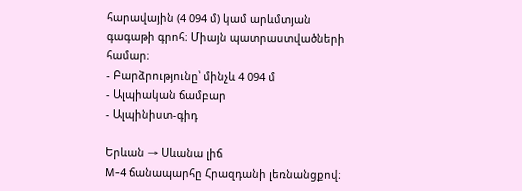հարավային (4 094 մ) կամ արևմտյան գագաթի գրոհ։ Միայն պատրաստվածների համար։
- Բարձրությունը՝ մինչև 4 094 մ
- Ալպիական ճամբար
- Ալպինիստ-գիդ

Երևան → Սևանա լիճ
M-4 ճանապարհը Հրազդանի լեռնանցքով։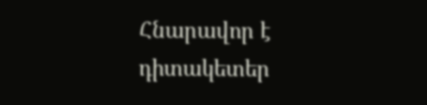Հնարավոր է դիտակետեր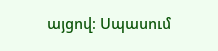այցով։ Սպասում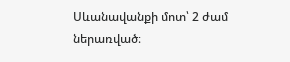Սևանավանքի մոտ՝ 2 ժամ ներառված։